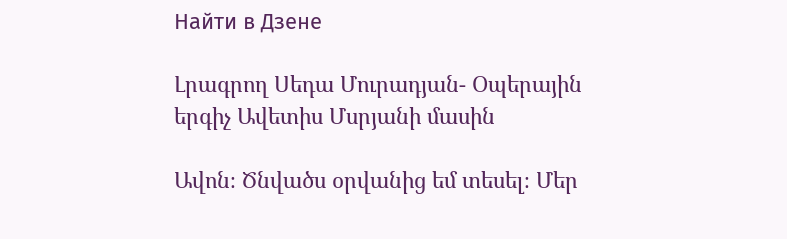Найти в Дзене

Լրագրող Սեդա Մուրադյան- Օպերային երգիչ Ավետիս Մսրյանի մասին

Ավոն։ Ծնվածս օրվանից եմ տեսել։ Մեր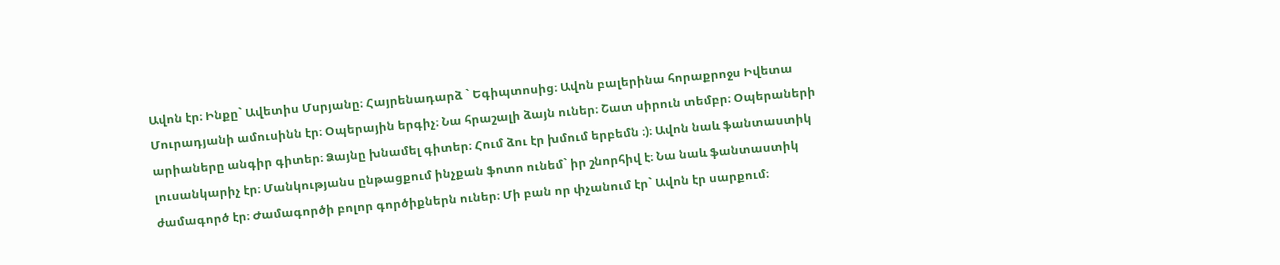Ավոն էր։ Ինքը` Ավետիս Մսրյանը։ Հայրենադարձ ` Եգիպտոսից։ Ավոն բալերինա հորաքրոջս Իվետա Մուրադյանի ամուսինն էր։ Օպերային երգիչ։ Նա հրաշալի ձայն ուներ։ Շատ սիրուն տեմբր։ Օպերաների արիաները անգիր գիտեր։ Ձայնը խնամել գիտեր։ Հում ձու էր խմում երբեմն ։)։ Ավոն նաև ֆանտաստիկ լուսանկարիչ էր։ Մանկությանս ընթացքում ինչքան ֆոտո ունեմ` իր շնորհիվ է։ Նա նաև ֆանտաստիկ ժամագործ էր։ Ժամագործի բոլոր գործիքներն ուներ։ Մի բան որ փչանում էր` Ավոն էր սարքում։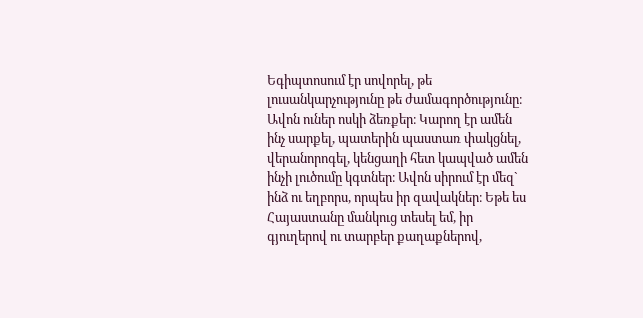Եգիպտոսում էր սովորել, թե լուսանկարչությունը թե ժամագործությունը։ Ավոն ուներ ոսկի ձեռքեր։ Կարող էր ամեն ինչ սարքել, պատերին պաստառ փակցնել, վերանորոգել, կենցաղի հետ կապված ամեն ինչի լուծումը կգտներ։ Ավոն սիրում էր մեզ` ինձ ու եղբորս, որպես իր զավակներ։ Եթե ես Հայաստանը մանկուց տեսել եմ, իր գյուղերով ու տարբեր քաղաքներով,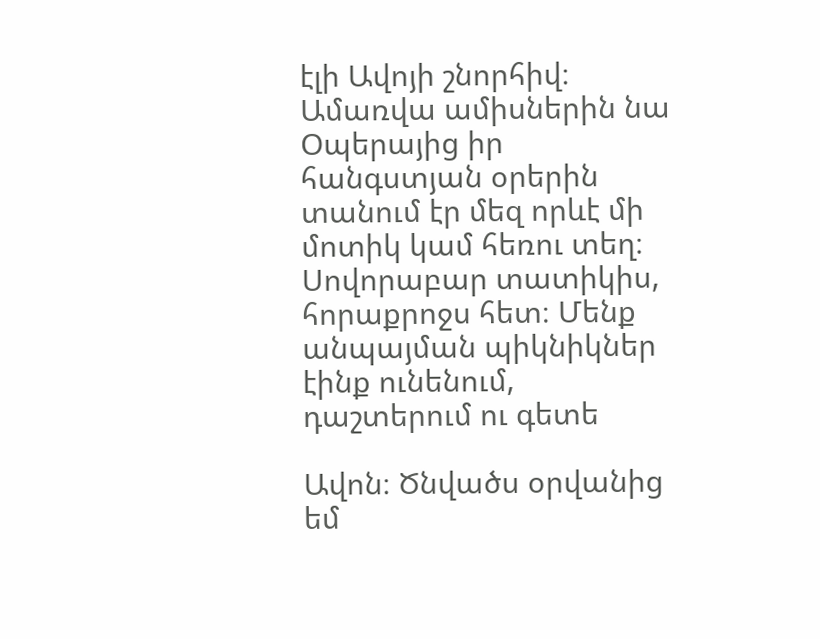էլի Ավոյի շնորհիվ։ Ամառվա ամիսներին նա Օպերայից իր հանգստյան օրերին տանում էր մեզ որևէ մի մոտիկ կամ հեռու տեղ։ Սովորաբար տատիկիս, հորաքրոջս հետ։ Մենք անպայման պիկնիկներ էինք ունենում, դաշտերում ու գետե

Ավոն։ Ծնվածս օրվանից եմ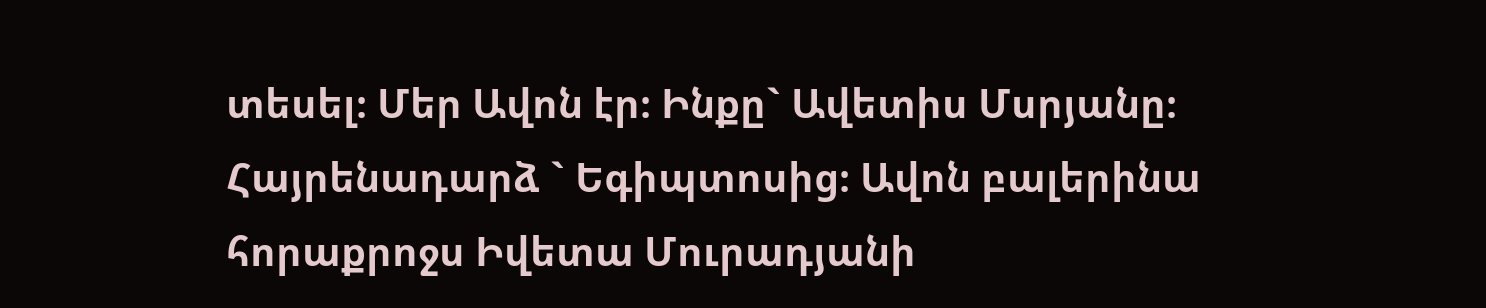տեսել։ Մեր Ավոն էր։ Ինքը` Ավետիս Մսրյանը։ Հայրենադարձ ` Եգիպտոսից։ Ավոն բալերինա հորաքրոջս Իվետա Մուրադյանի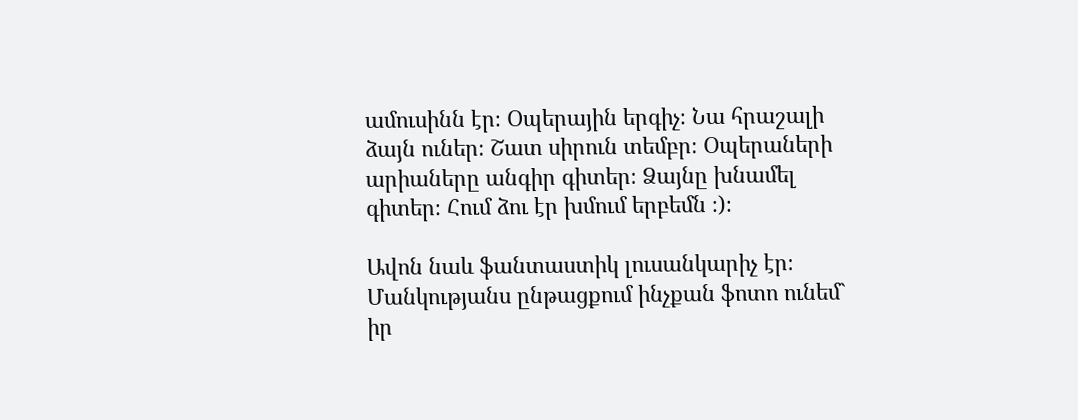ամուսինն էր։ Օպերային երգիչ։ Նա հրաշալի ձայն ուներ։ Շատ սիրուն տեմբր։ Օպերաների արիաները անգիր գիտեր։ Ձայնը խնամել գիտեր։ Հում ձու էր խմում երբեմն ։)։

Ավոն նաև ֆանտաստիկ լուսանկարիչ էր։ Մանկությանս ընթացքում ինչքան ֆոտո ունեմ` իր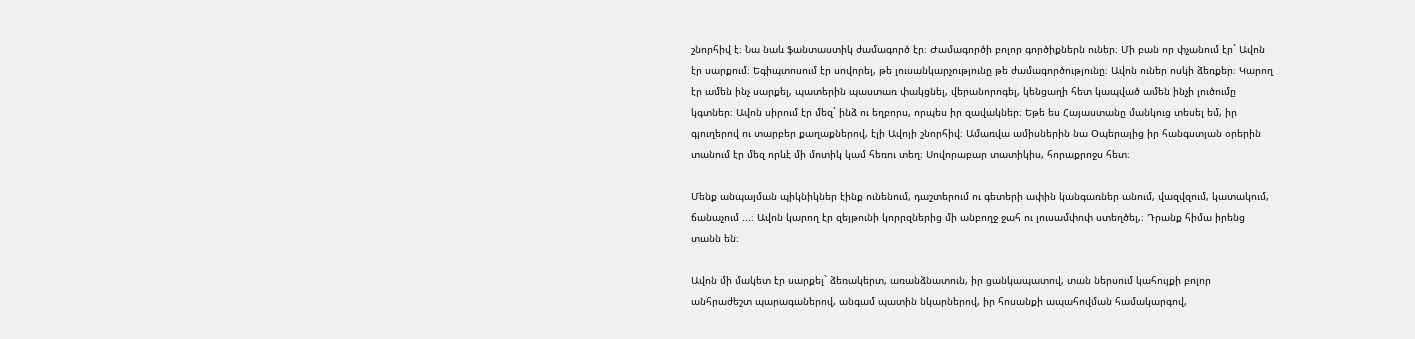շնորհիվ է։ Նա նաև ֆանտաստիկ ժամագործ էր։ Ժամագործի բոլոր գործիքներն ուներ։ Մի բան որ փչանում էր` Ավոն էր սարքում։ Եգիպտոսում էր սովորել, թե լուսանկարչությունը թե ժամագործությունը։ Ավոն ուներ ոսկի ձեռքեր։ Կարող էր ամեն ինչ սարքել, պատերին պաստառ փակցնել, վերանորոգել, կենցաղի հետ կապված ամեն ինչի լուծումը կգտներ։ Ավոն սիրում էր մեզ` ինձ ու եղբորս, որպես իր զավակներ։ Եթե ես Հայաստանը մանկուց տեսել եմ, իր գյուղերով ու տարբեր քաղաքներով, էլի Ավոյի շնորհիվ։ Ամառվա ամիսներին նա Օպերայից իր հանգստյան օրերին տանում էր մեզ որևէ մի մոտիկ կամ հեռու տեղ։ Սովորաբար տատիկիս, հորաքրոջս հետ։

Մենք անպայման պիկնիկներ էինք ունենում, դաշտերում ու գետերի ափին կանգառներ անում, վազվզում, կատակում, ճանաչում ...։ Ավոն կարող էր զեյթունի կորրզներից մի անբողջ ջահ ու լուսամփոփ ստեղծել,։ Դրանք հիմա իրենց տանն են։

Ավոն մի մակետ էր սարքել` ձեռակերտ, առանձնատուն, իր ցանկապատով, տան ներսում կահույքի բոլոր անհրաժեշտ պարագաներով, անգամ պատին նկարներով, իր հոսանքի ապահովման համակարգով,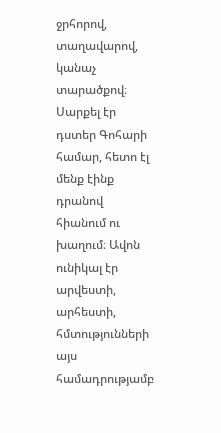ջրհորով, տաղավարով, կանաչ տարածքով։ Սարքել էր դստեր Գոհարի համար, հետո էլ մենք էինք դրանով հիանում ու խաղում։ Ավոն ունիկալ էր արվեստի, արհեստի, հմտությունների այս համադրությամբ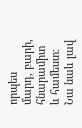որպես մարդ, բարի, հնարամիտ և համեստ։ Նա նաև լավ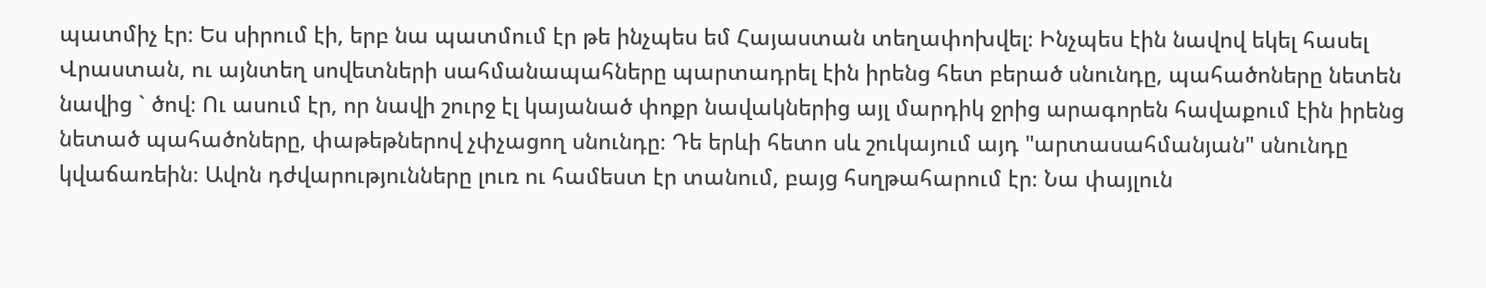պատմիչ էր։ Ես սիրում էի, երբ նա պատմում էր թե ինչպես եմ Հայաստան տեղափոխվել։ Ինչպես էին նավով եկել հասել Վրաստան, ու այնտեղ սովետների սահմանապահները պարտադրել էին իրենց հետ բերած սնունդը, պահածոները նետեն նավից ` ծով։ Ու ասում էր, որ նավի շուրջ էլ կայանած փոքր նավակներից այլ մարդիկ ջրից արագորեն հավաքում էին իրենց նետած պահածոները, փաթեթներով չփչացող սնունդը։ Դե երևի հետո սև շուկայում այդ "արտասահմանյան" սնունդը կվաճառեին։ Ավոն դժվարությունները լուռ ու համեստ էր տանում, բայց հսղթահարում էր։ Նա փայլուն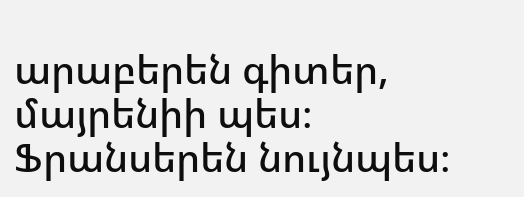արաբերեն գիտեր, մայրենիի պես։ Ֆրանսերեն նույնպես։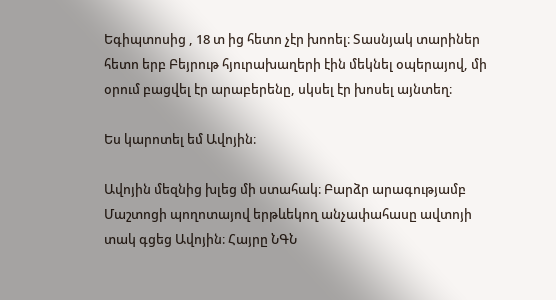Եգիպտոսից , 18 տ ից հետո չէր խոոել։ Տասնյակ տարիներ հետո երբ Բեյրութ հյուրախաղերի էին մեկնել օպերայով, մի օրում բացվել էր արաբերենը, սկսել էր խոսել այնտեղ։

Ես կարոտել եմ Ավոյին։

Ավոյին մեզնից խլեց մի ստահակ։ Բարձր արագությամբ Մաշտոցի պողոտայով երթևեկող անչափահասը ավտոյի տակ գցեց Ավոյին։ Հայրը ՆԳՆ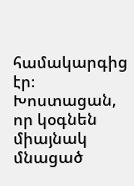համակարգից էր։ Խոստացան, որ կօգնեն միայնակ մնացած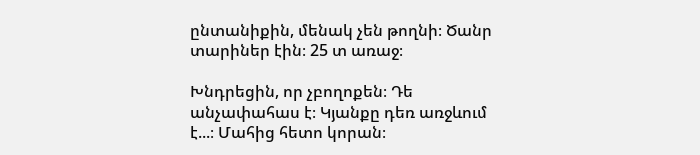ընտանիքին, մենակ չեն թողնի։ Ծանր տարիներ էին։ 25 տ առաջ։

Խնդրեցին, որ չբողոքեն։ Դե անչափահաս է։ Կյանքը դեռ առջևում է...։ Մահից հետո կորան։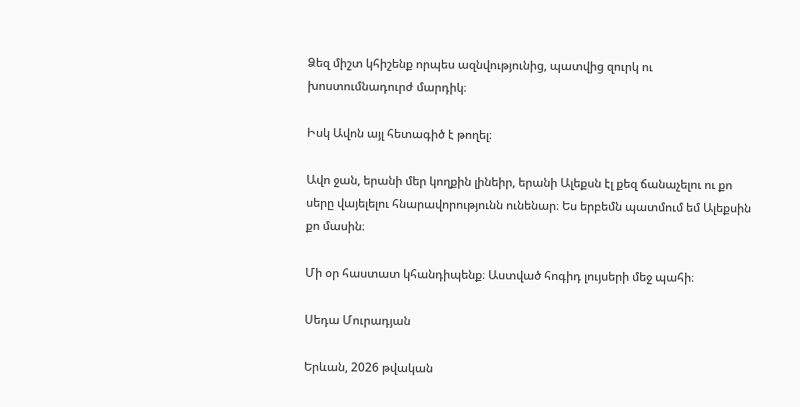Ձեզ միշտ կհիշենք որպես ազնվությունից, պատվից զուրկ ու խոստումնադուրժ մարդիկ։

Իսկ Ավոն այլ հետագիծ է թողել։

Ավո ջան, երանի մեր կողքին լինեիր, երանի Ալեքսն էլ քեզ ճանաչելու ու քո սերը վայելելու հնարավորությունն ունենար։ Ես երբեմն պատմում եմ Ալեքսին քո մասին։

Մի օր հաստատ կհանդիպենք։ Աստված հոգիդ լույսերի մեջ պահի։

Սեդա Մուրադյան

Երևան, 2026 թվական